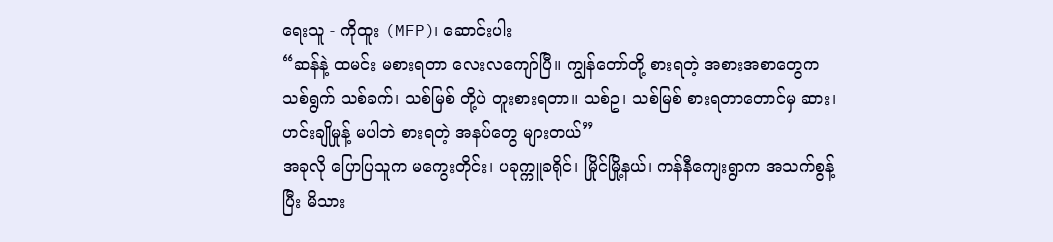ရေးသူ - ကိုထူး (MFP)၊ ဆောင်းပါး
“ဆန်နဲ့ ထမင်း မစားရတာ လေးလကျော်ပြီ။ ကျွန်တော်တို့ စားရတဲ့ အစားအစာတွေက သစ်ရွက် သစ်ခက်၊ သစ်မြစ် တို့ပဲ တူးစားရတာ။ သစ်ဥ၊ သစ်မြစ် စားရတာတောင်မှ ဆား၊ ဟင်းချိုမှုန့် မပါဘဲ စားရတဲ့ အနပ်တွေ များတယ်”
အခုလို ပြောပြသူက မကွေးတိုင်း၊ ပခုက္ကူခရိုင်၊ မြိုင်မြို့နယ်၊ ကန်နီကျေးရွာက အသက်စွန့်ပြီး မိသား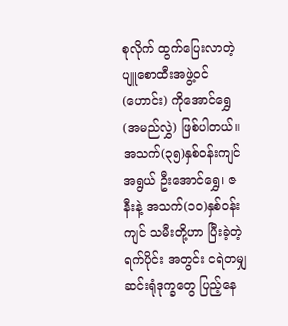စုလိုက် ထွက်ပြေးလာတဲ့ ပျူစောထီးအဖွဲ့ဝင် (ဟောင်း) ကိုအောင်ရွှေ (အမည်လွှဲ) ဖြစ်ပါတယ်။
အသက်(၃၅)နှစ်ဝန်းကျင်အရွယ် ဦးအောင်ရွှေ၊ ဇနီးနဲ့ အသက်(၁၀)နှစ်ဝန်းကျင် သမီးတို့ဟာ ပြီးခဲ့တဲ့ ရက်ပိုင်း အတွင်း ငရဲတမျှ ဆင်းရုံဒုက္ခတွေ ပြည့်နေ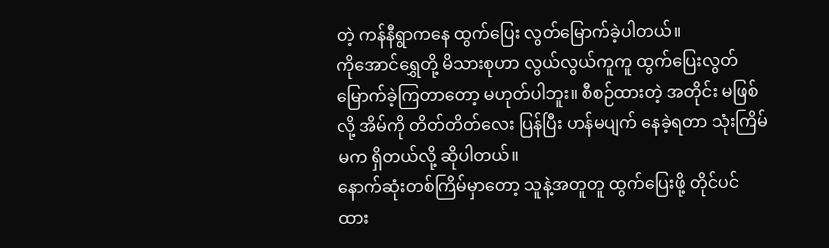တဲ့ ကန်နီရွာကနေ ထွက်ပြေး လွတ်မြောက်ခဲ့ပါတယ်။
ကိုအောင်ရွှေတို့ မိသားစုဟာ လွယ်လွယ်ကူကူ ထွက်ပြေးလွတ်မြောက်ခဲ့ကြတာတော့ မဟုတ်ပါဘူး။ စီစဉ်ထားတဲ့ အတိုင်း မဖြစ်လို့ အိမ်ကို တိတ်တိတ်လေး ပြန်ပြီး ဟန်မပျက် နေခဲ့ရတာ သုံးကြိမ်မက ရှိတယ်လို့ ဆိုပါတယ်။
နောက်ဆုံးတစ်ကြိမ်မှာတော့ သူနဲ့အတူတူ ထွက်ပြေးဖို့ တိုင်ပင်ထား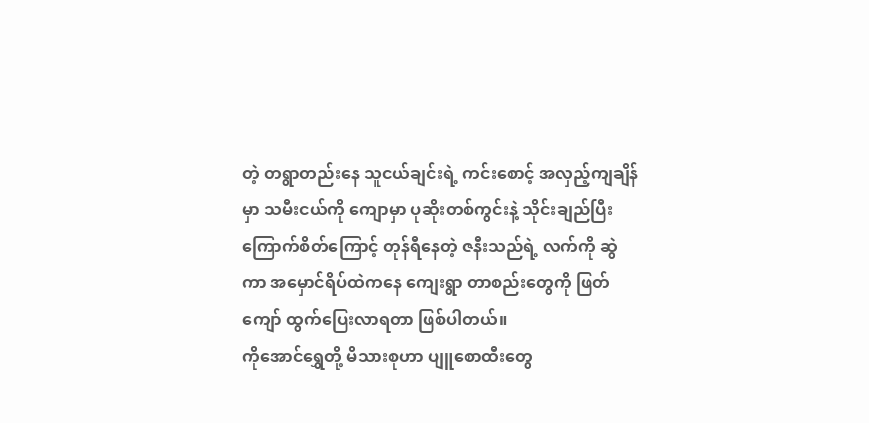တဲ့ တရွာတည်းနေ သူငယ်ချင်းရဲ့ ကင်းစောင့် အလှည့်ကျချိန်မှာ သမီးငယ်ကို ကျောမှာ ပုဆိုးတစ်ကွင်းနဲ့ သိုင်းချည်ပြီး ကြောက်စိတ်ကြောင့် တုန်ရီနေတဲ့ ဇနီးသည်ရဲ့ လက်ကို ဆွဲကာ အမှောင်ရိပ်ထဲကနေ ကျေးရွာ တာစည်းတွေကို ဖြတ်ကျော် ထွက်ပြေးလာရတာ ဖြစ်ပါတယ်။
ကိုအောင်ရွှေတို့ မိသားစုဟာ ပျူစောထီးတွေ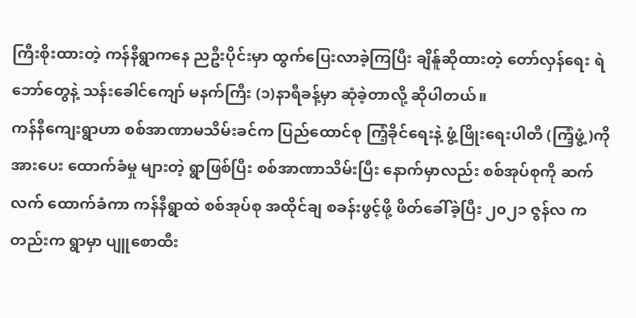ကြီးစိုးထားတဲ့ ကန်နီရွာကနေ ညဦးပိုင်းမှာ ထွက်ပြေးလာခဲ့ကြပြီး ချိန်ူဆိုထားတဲ့ တော်လှန်ရေး ရဲဘော်တွေနဲ့ သန်းခေါင်ကျော် မနက်ကြီး (၁)နာရီခန့်မှာ ဆုံခဲ့တာလို့ ဆိုပါတယ်။
ကန်နီကျေးရွာဟာ စစ်အာဏာမသိမ်းခင်က ပြည်ထောင်စု ကြံ့ခိုင်ရေးနဲ့ ဖွံ့ဖြိုးရေးပါတီ (ကြံ့ဖွံ့)ကို အားပေး ထောက်ခံမှု များတဲ့ ရွာဖြစ်ပြီး စစ်အာဏာသိမ်းပြီး နောက်မှာလည်း စစ်အုပ်စုကို ဆက်လက် ထောက်ခံကာ ကန်နီရွာထဲ စစ်အုပ်စု အထိုင်ချ စခန်းဖွင့်ဖို့ ဖိတ်ခေါ်ခဲ့ပြီး ၂၀၂၁ ဇွန်လ ကတည်းက ရွာမှာ ပျူစောထီး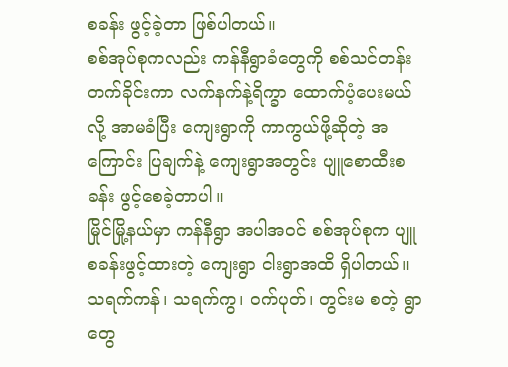စခန်း ဖွင့်ခဲ့တာ ဖြစ်ပါတယ်။
စစ်အုပ်စုကလည်း ကန်နီရွာခံတွေကို စစ်သင်တန်း တက်ခိုင်းကာ လက်နက်နဲ့ရိက္ခာ ထောက်ပံ့ပေးမယ်လို့ အာမခံပြီး ကျေးရွာကို ကာကွယ်ဖို့ဆိုတဲ့ အကြောင်း ပြချက်နဲ့ ကျေးရွာအတွင်း ပျူစောထီးစခန်း ဖွင့်စေခဲ့တာပါ။
မြိုင်မြို့နယ်မှာ ကန်နီရွာ အပါအဝင် စစ်အုပ်စုက ပျူစခန်းဖွင့်ထားတဲ့ ကျေးရွာ ငါးရွာအထိ ရှိပါတယ်။ သရက်ကန်၊ သရက်ကွ၊ ဝက်ပုတ်၊ တွင်းမ စတဲ့ ရွာတွေ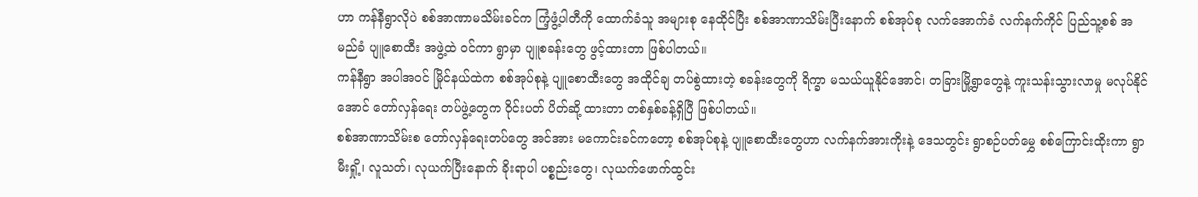ဟာ ကန်နီရွာလိုပဲ စစ်အာဏာမသိမ်းခင်က ကြံ့ဖွံ့ပါတီကို ထောက်ခံသူ အများစု နေထိုင်ပြီး စစ်အာဏာသိမ်းပြီးနောက် စစ်အုပ်စု လက်အောက်ခံ လက်နက်ကိုင် ပြည်သူ့စစ် အမည်ခံ ပျူစောထီး အဖွဲ့ထဲ ဝင်ကာ ရွာမှာ ပျူစခန်းတွေ ဖွင့်ထားတာ ဖြစ်ပါတယ်။
ကန်နီရွာ အပါအဝင် မြိုင်နယ်ထဲက စစ်အုပ်စုနဲ့ ပျူစောထီးတွေ အထိုင်ချ တပ်စွဲထားတဲ့ စခန်းတွေကို ရိက္ခာ မသယ်ယူနိုင်အောင်၊ တခြားမြို့ရွာတွေနဲ့ ကူးသန်းသွားလာမှု မလုပ်နိုင်အောင် တော်လှန်ရေး တပ်ဖွဲ့တွေက ဝိုင်းပတ် ပိတ်ဆို့ ထားတာ တစ်နှစ်ခန့်ရှိပြီ ဖြစ်ပါတယ်။
စစ်အာဏာသိမ်းစ တော်လှန်ရေးတပ်တွေ အင်အား မကောင်းခင်ကတော့ စစ်အုပ်စုနဲ့ ပျူစောထီးတွေဟာ လက်နက်အားကိုးနဲ့ ဒေသတွင်း ရွာစဉ်ပတ်မွှေ စစ်ကြောင်းထိုးကာ ရွာမီးရှို့၊ လူသတ်၊ လုယက်ပြီးနောက် ခိုးရာပါ ပစ္စည်းတွေ၊ လုယက်ဖောက်ထွင်း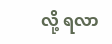လို့ ရလာ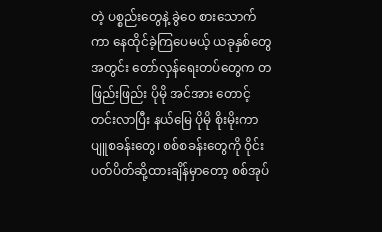တဲ့ ပစ္စည်းတွေနဲ့ ခွဲဝေ စားသောက်ကာ နေထိုင်ခဲ့ကြပေမယ့် ယခုနှစ်တွေအတွင်း တော်လှန်ရေးတပ်တွေက တဖြည်းဖြည်း ပိုမို အင်အား တောင့်တင်းလာပြီး နယ်မြေ ပိုမို စိုးမိုးကာ ပျူစခန်းတွေ၊ စစ်စခန်းတွေကို ဝိုင်းပတ်ပိတ်ဆို့ထားချိန်မှာတော့ စစ်အုပ်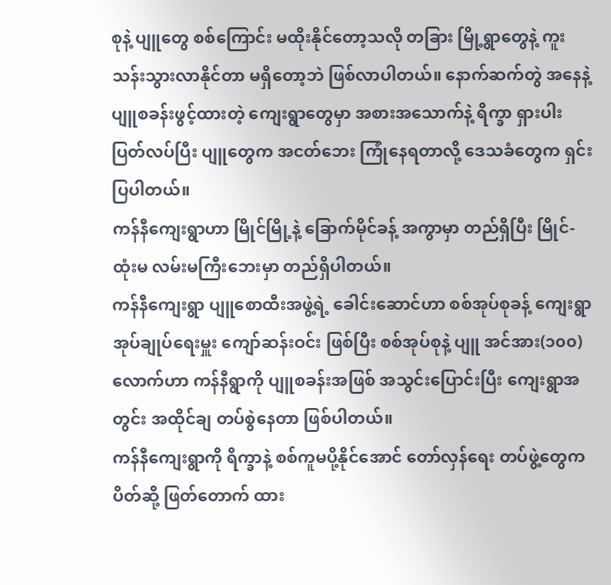စုနဲ့ ပျူတွေ စစ်ကြောင်း မထိုးနိုင်တော့သလို တခြား မြို့ရွာတွေနဲ့ ကူးသန်းသွားလာနိုင်တာ မရှိတော့ဘဲ ဖြစ်လာပါတယ်။ နောက်ဆက်တွဲ အနေနဲ့ ပျူစခန်းဖွင့်ထားတဲ့ ကျေးရွာတွေမှာ အစားအသောက်နဲ့ ရိက္ခာ ရှားပါး ပြတ်လပ်ပြီး ပျူတွေက အငတ်ဘေး ကြုံနေရတာလို့ ဒေသခံတွေက ရှင်းပြပါတယ်။
ကန်နီကျေးရွာဟာ မြိုင်မြို့နဲ့ ခြောက်မိုင်ခန့် အကွာမှာ တည်ရှိပြီး မြိုင်-ထုံးမ လမ်းမကြီးဘေးမှာ တည်ရှိပါတယ်။
ကန်နီကျေးရွာ ပျူစောထီးအဖွဲ့ရဲ့ ခေါင်းဆောင်ဟာ စစ်အုပ်စုခန့် ကျေးရွာအုပ်ချုပ်ရေးမှူး ကျော်ဆန်းဝင်း ဖြစ်ပြီး စစ်အုပ်စုနဲ့ ပျူ အင်အား(၁၀၀)လောက်ဟာ ကန်နီရွာကို ပျူစခန်းအဖြစ် အသွင်းပြောင်းပြီး ကျေးရွာအတွင်း အထိုင်ချ တပ်စွဲနေတာ ဖြစ်ပါတယ်။
ကန်နီကျေးရွာကို ရိက္ခာနဲ့ စစ်ကူမပို့နိုင်အောင် တော်လှန်ရေး တပ်ဖွဲ့တွေက ပိတ်ဆို့ ဖြတ်တောက် ထား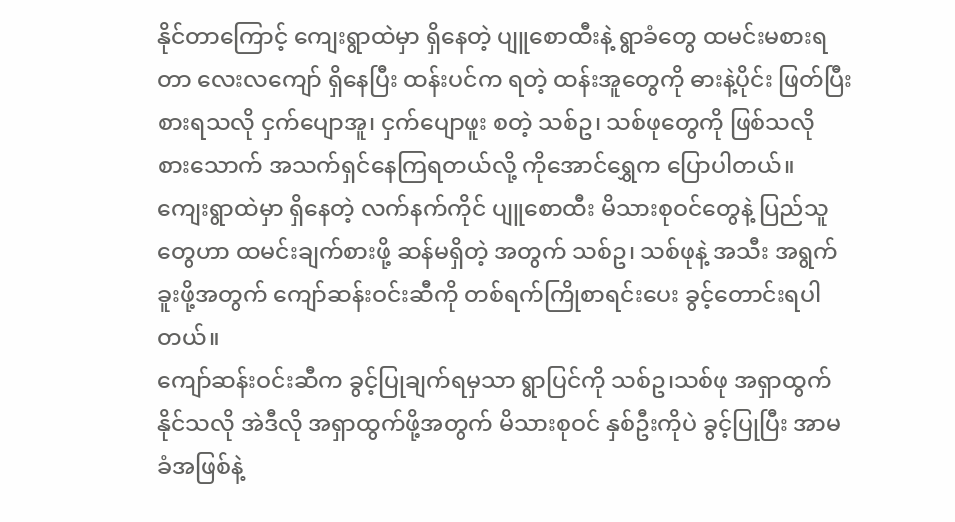နိုင်တာကြောင့် ကျေးရွာထဲမှာ ရှိနေတဲ့ ပျူစောထီးနဲ့ ရွာခံတွေ ထမင်းမစားရတာ လေးလကျော် ရှိနေပြီး ထန်းပင်က ရတဲ့ ထန်းအူတွေကို ဓားနဲ့ပိုင်း ဖြတ်ပြီး စားရသလို ငှက်ပျောအူ၊ ငှက်ပျောဖူး စတဲ့ သစ်ဥ၊ သစ်ဖုတွေကို ဖြစ်သလို စားသောက် အသက်ရှင်နေကြရတယ်လို့ ကိုအောင်ရွှေက ပြောပါတယ်။
ကျေးရွာထဲမှာ ရှိနေတဲ့ လက်နက်ကိုင် ပျူစောထီး မိသားစုဝင်တွေနဲ့ ပြည်သူတွေဟာ ထမင်းချက်စားဖို့ ဆန်မရှိတဲ့ အတွက် သစ်ဥ၊ သစ်ဖုနဲ့ အသီး အရွက်ခူးဖို့အတွက် ကျော်ဆန်းဝင်းဆီကို တစ်ရက်ကြိုစာရင်းပေး ခွင့်တောင်းရပါ တယ်။
ကျော်ဆန်းဝင်းဆီက ခွင့်ပြုချက်ရမှသာ ရွာပြင်ကို သစ်ဥ၊သစ်ဖု အရှာထွက်နိုင်သလို အဲဒီလို အရှာထွက်ဖို့အတွက် မိသားစုဝင် နှစ်ဦးကိုပဲ ခွင့်ပြုပြီး အာမခံအဖြစ်နဲ့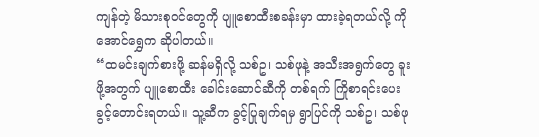ကျန်တဲ့ မိသားစုဝင်တွေကို ပျူစောထီးစခန်းမှာ ထားခဲ့ရတယ်လို့ ကိုအောင်ရွှေက ဆိုပါတယ်။
“ထမင်းချက်စားဖို့ ဆန်မရှိလို့ သစ်ဥ၊ သစ်ဖုနဲ့ အသီးအရွက်တွေ ခူးဖို့အတွက် ပျူစောထီး ခေါင်းဆောင်ဆီကို တစ်ရက် ကြိုစာရင်းပေး ခွင့်တောင်းရတယ်။ သူ့ဆီက ခွင့်ပြုချက်ရမှ ရွာပြင်ကို သစ်ဥ၊ သစ်ဖု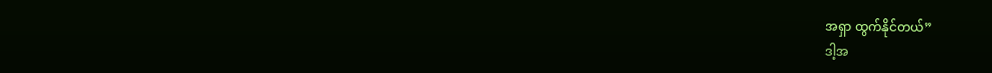အရှာ ထွက်နိုင်တယ်”
ဒါ့အ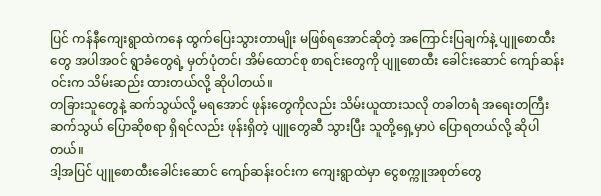ပြင် ကန်နီကျေးရွာထဲကနေ ထွက်ပြေးသွားတာမျိုး မဖြစ်ရအောင်ဆိုတဲ့ အကြောင်းပြချက်နဲ့ ပျူစောထီးတွေ အပါအဝင် ရွာခံတွေရဲ့ မှတ်ပုံတင်၊ အိမ်ထောင်စု စာရင်းတွေကို ပျူစောထီး ခေါင်းဆောင် ကျော်ဆန်းဝင်းက သိမ်းဆည်း ထားတယ်လို့ ဆိုပါတယ်။
တခြားသူတွေနဲ့ ဆက်သွယ်လို့ မရအောင် ဖုန်းတွေကိုလည်း သိမ်းယူထားသလို တခါတရံ အရေးတကြီး ဆက်သွယ် ပြောဆိုစရာ ရှိရင်လည်း ဖုန်းရှိတဲ့ ပျူတွေဆီ သွားပြီး သူတို့ရှေ့မှာပဲ ပြောရတယ်လို့ ဆိုပါတယ်။
ဒါ့အပြင် ပျူစောထီးခေါင်းဆောင် ကျော်ဆန်းဝင်းက ကျေးရွာထဲမှာ ငွေစက္ကူအစုတ်တွေ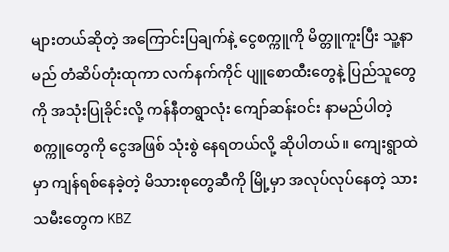များတယ်ဆိုတဲ့ အကြောင်းပြချက်နဲ့ ငွေစက္ကူကို မိတ္တူကူးပြီး သူ့နာမည် တံဆိပ်တုံးထုကာ လက်နက်ကိုင် ပျူစောထီးတွေနဲ့ ပြည်သူတွေကို အသုံးပြုခိုင်းလို့ ကန်နီတရွာလုံး ကျော်ဆန်းဝင်း နာမည်ပါတဲ့ စက္ကူတွေကို ငွေအဖြစ် သုံးစွဲ နေရတယ်လို့ ဆိုပါတယ်။ ကျေးရွာထဲမှာ ကျန်ရစ်နေခဲ့တဲ့ မိသားစုတွေဆီကို မြို့မှာ အလုပ်လုပ်နေတဲ့ သားသမီးတွေက KBZ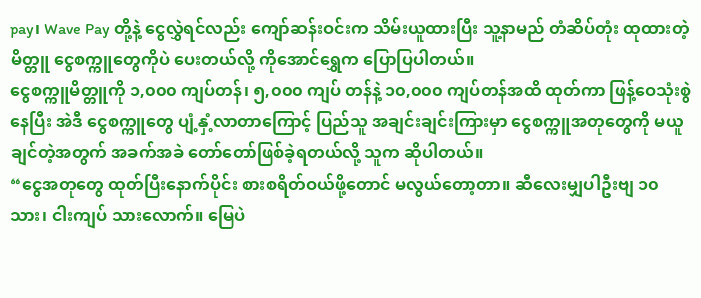pay၊ Wave Pay တို့နဲ့ ငွေလွှဲရင်လည်း ကျော်ဆန်းဝင်းက သိမ်းယူထားပြီး သူ့နာမည် တံဆိပ်တုံး ထုထားတဲ့ မိတ္တူ ငွေစက္ကူတွေကိုပဲ ပေးတယ်လို့ ကိုအောင်ရွှေက ပြောပြပါတယ်။
ငွေစက္ကူမိတ္တူကို ၁,၀၀၀ ကျပ်တန်၊ ၅,၀၀၀ ကျပ် တန်နဲ့ ၁၀,၀၀၀ ကျပ်တန်အထိ ထုတ်ကာ ဖြန့်ဝေသုံးစွဲနေပြီး အဲဒီ ငွေစက္ကူတွေ ပျံ့နှံ့လာတာကြောင့် ပြည်သူ အချင်းချင်းကြားမှာ ငွေစက္ကူအတုတွေကို မယူချင်တဲ့အတွက် အခက်အခဲ တော်တော်ဖြစ်ခဲ့ရတယ်လို့ သူက ဆိုပါတယ်။
“ငွေအတုတွေ ထုတ်ပြီးနောက်ပိုင်း စားစရိတ်ဝယ်ဖို့တောင် မလွယ်တော့တာ။ ဆီလေးမျှပါဦးဗျ ၁၀ သား၊ ငါးကျပ် သားလောက်။ မြေပဲ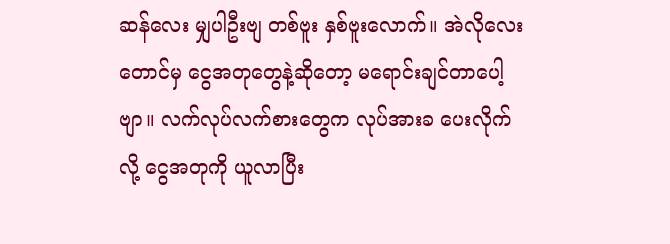ဆန်လေး မျှပါဦးဗျ တစ်ဗူး နှစ်ဗူးလောက်။ အဲလိုလေးတောင်မှ ငွေအတုတွေနဲ့ဆိုတော့ မရောင်းချင်တာပေါ့ဗျာ။ လက်လုပ်လက်စားတွေက လုပ်အားခ ပေးလိုက်လို့ ငွေအတုကို ယူလာပြီး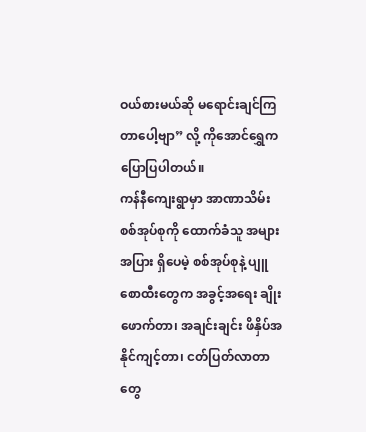ဝယ်စားမယ်ဆို မရောင်းချင်ကြတာပေါ့ဗျာ” လို့ ကိုအောင်ရွှေက ပြောပြပါတယ်။
ကန်နီကျေးရွာမှာ အာဏာသိမ်း စစ်အုပ်စုကို ထောက်ခံသူ အများအပြား ရှိပေမဲ့ စစ်အုပ်စုနဲ့ ပျူစောထီးတွေက အခွင့်အရေး ချိုးဖောက်တာ၊ အချင်းချင်း ဖိနှိပ်အနိုင်ကျင့်တာ၊ ငတ်ပြတ်လာတာတွေ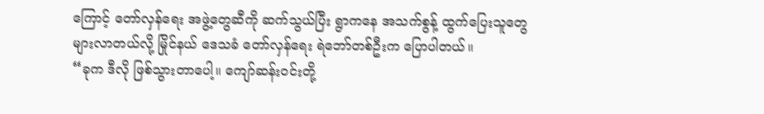ကြောင့် တော်လှန်ရေး အဖွဲ့တွေဆီကို ဆက်သွယ်ပြီး ရွာကနေ အသက်စွန့် ထွက်ပြေးသူတွေ များလာတယ်လို့ မြိုင်နယ် ဒေသခံ တော်လှန်ရေး ရဲဘော်တစ်ဦးက ပြောပါတယ်။
“ခုက ဒီလို ဖြစ်သွားတာပေါ့။ ကျော်ဆန်းဝင်းတို့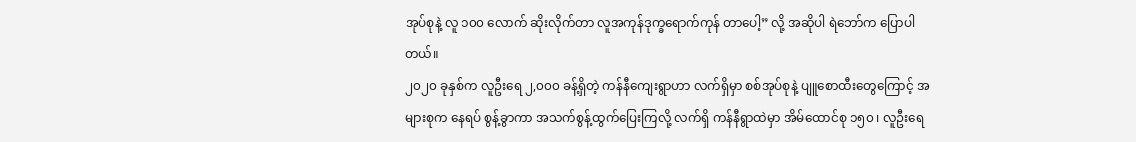အုပ်စုနဲ့ လူ ၁၀၀ လောက် ဆိုးလိုက်တာ လူအကုန်ဒုက္ခရောက်ကုန် တာပေါ့” လို့ အဆိုပါ ရဲဘော်က ပြောပါတယ်။
၂၀၂၀ ခုနှစ်က လူဦးရေ ၂,၀၀၀ ခန့်ရှိတဲ့ ကန်နီကျေးရွာဟာ လက်ရှိမှာ စစ်အုပ်စုနဲ့ ပျူစောထီးတွေကြောင့် အများစုက နေရပ် စွန့်ခွာကာ အသက်စွန့်ထွက်ပြေးကြလို့ လက်ရှိ ကန်နီရွာထဲမှာ အိမ်ထောင်စု ၁၅၀ ၊ လူဦးရေ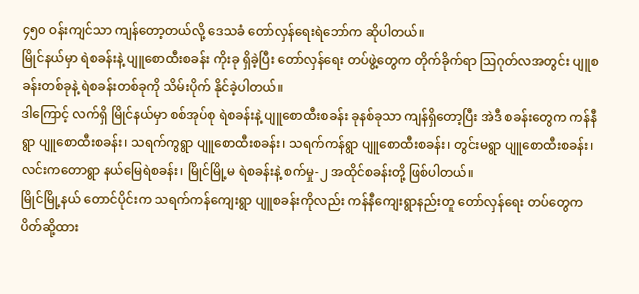၄၅၀ ဝန်းကျင်သာ ကျန်တော့တယ်လို့ ဒေသခံ တော်လှန်ရေးရဲဘော်က ဆိုပါတယ်။
မြိုင်နယ်မှာ ရဲစခန်းနဲ့ ပျူစောထီးစခန်း ကိုးခု ရှိခဲ့ပြီး တော်လှန်ရေး တပ်ဖွဲ့တွေက တိုက်ခိုက်ရာ ဩဂုတ်လအတွင်း ပျူစခန်းတစ်ခုနဲ့ ရဲစခန်းတစ်ခုကို သိမ်းပိုက် နိုင်ခဲ့ပါတယ်။
ဒါကြောင့် လက်ရှိ မြိုင်နယ်မှာ စစ်အုပ်စု ရဲစခန်းနဲ့ ပျူစောထီးစခန်း ခုနစ်ခုသာ ကျန်ရှိတော့ပြီး အဲဒီ စခန်းတွေက ကန်နီရွာ ပျူစောထီးစခန်း၊ သရက်ကွရွာ ပျူစောထီးစခန်း၊ သရက်ကန်ရွာ ပျူစောထီးစခန်း၊ တွင်းမရွာ ပျူစောထီးစခန်း၊ လင်းကတောရွာ နယ်မြေရဲစခန်း၊ မြိုင်မြို့မ ရဲစခန်းနဲ့ စက်မှု-၂ အထိုင်စခန်းတို့ ဖြစ်ပါတယ်။
မြိုင်မြို့နယ် တောင်ပိုင်းက သရက်ကန်ကျေးရွာ ပျူစခန်းကိုလည်း ကန်နီကျေးရွာနည်းတူ တော်လှန်ရေး တပ်တွေက ပိတ်ဆို့ထား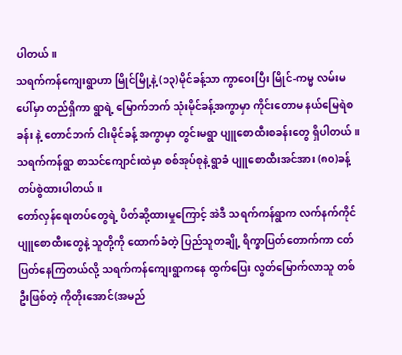ပါတယ်။
သရက်ကန်ကျေးရွာဟာ မြိုင်မြို့နဲ့ (၁၃)မိုင်ခန့်သာ ကွာဝေးပြီး မြိုင်-ကမ္မ လမ်းမပေါ်မှာ တည်ရှိကာ ရွာရဲ့ မြောက်ဘက် သုံးမိုင်ခန့်အကွာမှာ ကိုင်းတောမ နယ်မြေရဲစခန်း နဲ့ တောင်ဘက် ငါးမိုင်ခန့် အကွာမှာ တွင်းမရွာ ပျူစောထီးစခန်းတွေ ရှိပါတယ်။
သရက်ကန်ရွာ စာသင်ကျောင်းထဲမှာ စစ်အုပ်စုနဲ့ ရွာခံ ပျူစောထီးအင်အား (၈၀)ခန့် တပ်စွဲထားပါတယ်။
တော်လှန်ရေးတပ်တွေရဲ့ ပိတ်ဆို့ထားမှုကြောင့် အဲဒီ သရက်ကန်ရွာက လက်နက်ကိုင် ပျူစောထီးတွေနဲ့ သူတို့ကို ထောက်ခံတဲ့ ပြည်သူတချို့ ရိက္ခာပြတ်တောက်ကာ ငတ်ပြတ်နေကြတယ်လို့ သရက်ကန်ကျေးရွာကနေ ထွက်ပြေး လွတ်မြောက်လာသူ တစ်ဦးဖြစ်တဲ့ ကိုတိုးအောင်(အမည်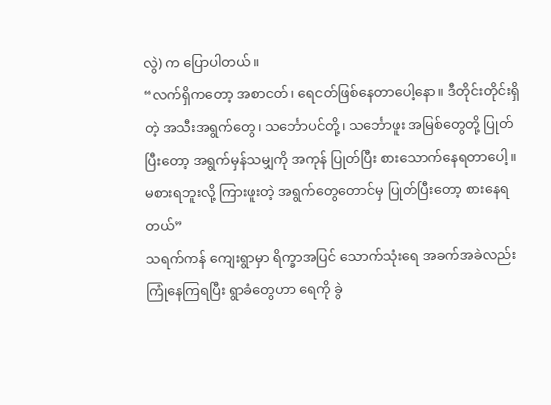လွဲ) က ပြောပါတယ်။
“လက်ရှိကတော့ အစာငတ်၊ ရေငတ်ဖြစ်နေတာပေါ့နော။ ဒီတိုင်းတိုင်းရှိတဲ့ အသီးအရွက်တွေ၊ သင်္ဘောပင်တို့၊ သင်္ဘောဖူး အမြစ်တွေတို့ ပြုတ်ပြီးတော့ အရွက်မှန်သမျှကို အကုန် ပြုတ်ပြီး စားသောက်နေရတာပေါ့။ မစားရဘူးလို့ ကြားဖူးတဲ့ အရွက်တွေတောင်မှ ပြုတ်ပြီးတော့ စားနေရတယ်”
သရက်ကန် ကျေးရွာမှာ ရိက္ခာအပြင် သောက်သုံးရေ အခက်အခဲလည်း ကြုံနေကြရပြီး ရွာခံတွေဟာ ရေကို ခွဲ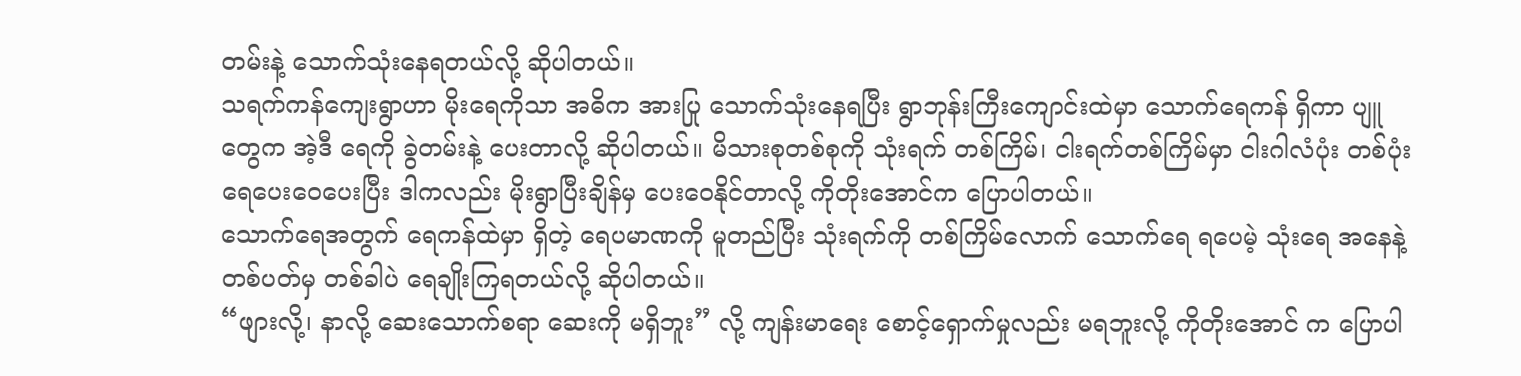တမ်းနဲ့ သောက်သုံးနေရတယ်လို့ ဆိုပါတယ်။
သရက်ကန်ကျေးရွာဟာ မိုးရေကိုသာ အဓိက အားပြု သောက်သုံးနေရပြီး ရွာဘုန်းကြီးကျောင်းထဲမှာ သောက်ရေကန် ရှိကာ ပျူတွေက အဲ့ဒီ ရေကို ခွဲတမ်းနဲ့ ပေးတာလို့ ဆိုပါတယ်။ မိသားစုတစ်စုကို သုံးရက် တစ်ကြိမ်၊ ငါးရက်တစ်ကြိမ်မှာ ငါးဂါလံပုံး တစ်ပုံး ရေပေးဝေပေးပြီး ဒါကလည်း မိုးရွာပြီးချိန်မှ ပေးဝေနိုင်တာလို့ ကိုတိုးအောင်က ပြောပါတယ်။
သောက်ရေအတွက် ရေကန်ထဲမှာ ရှိတဲ့ ရေပမာဏကို မူတည်ပြီး သုံးရက်ကို တစ်ကြိမ်လောက် သောက်ရေ ရပေမဲ့ သုံးရေ အနေနဲ့ တစ်ပတ်မှ တစ်ခါပဲ ရေချိုးကြရတယ်လို့ ဆိုပါတယ်။
“ဖျားလို့၊ နာလို့ ဆေးသောက်စရာ ဆေးကို မရှိဘူး” လို့ ကျန်းမာရေး စောင့်ရှောက်မှုလည်း မရဘူးလို့ ကိုတိုးအောင် က ပြောပါ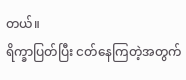တယ်။
ရိက္ခာပြတ်ပြီး ငတ်နေကြတဲ့အတွက်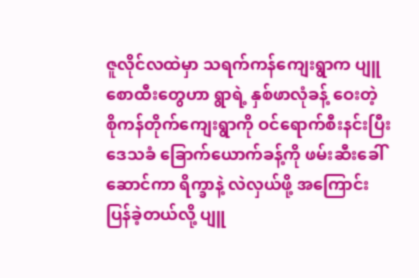ဇူလိုင်လထဲမှာ သရက်ကန်ကျေးရွာက ပျူစောထီးတွေဟာ ရွာရဲ့ နှစ်ဖာလုံခန့် ဝေးတဲ့ စိုကန်တိုက်ကျေးရွာကို ဝင်ရောက်စီးနင်းပြီး ဒေသခံ ခြောက်ယောက်ခန့်ကို ဖမ်းဆီးခေါ် ဆောင်ကာ ရိက္ခာနဲ့ လဲလှယ်ဖို့ အကြောင်းပြန်ခဲ့တယ်လို့ ပျူ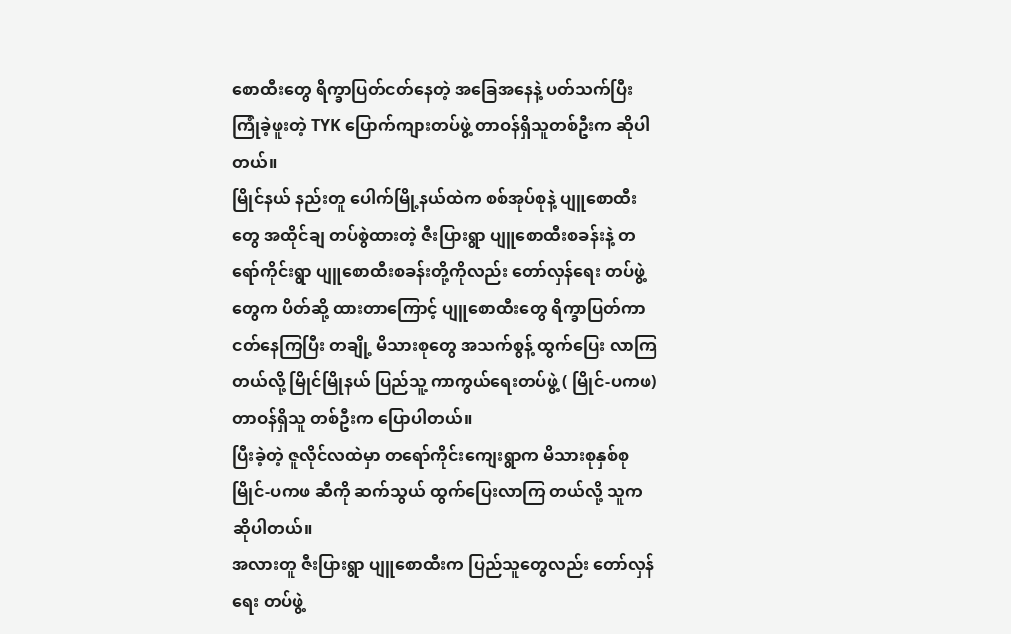စောထီးတွေ ရိက္ခာပြတ်ငတ်နေတဲ့ အခြေအနေနဲ့ ပတ်သက်ပြီး ကြုံခဲ့ဖူးတဲ့ TYK ပြောက်ကျားတပ်ဖွဲ့ တာဝန်ရှိသူတစ်ဦးက ဆိုပါတယ်။
မြိုင်နယ် နည်းတူ ပေါက်မြို့နယ်ထဲက စစ်အုပ်စုနဲ့ ပျူစောထီးတွေ အထိုင်ချ တပ်စွဲထားတဲ့ ဇီးပြားရွာ ပျူစောထီးစခန်းနဲ့ တရော်ကိုင်းရွာ ပျူစောထီးစခန်းတို့ကိုလည်း တော်လှန်ရေး တပ်ဖွဲ့တွေက ပိတ်ဆို့ ထားတာကြောင့် ပျူစောထီးတွေ ရိက္ခာပြတ်ကာ ငတ်နေကြပြီး တချို့ မိသားစုတွေ အသက်စွန့် ထွက်ပြေး လာကြတယ်လို့ မြိုင်မြိုနယ် ပြည်သူ့ ကာကွယ်ရေးတပ်ဖွဲ့ ( မြိုင်-ပကဖ) တာဝန်ရှိသူ တစ်ဦးက ပြောပါတယ်။
ပြီးခဲ့တဲ့ ဇူလိုင်လထဲမှာ တရော်ကိုင်းကျေးရွာက မိသားစုနှစ်စု မြိုင်-ပကဖ ဆီကို ဆက်သွယ် ထွက်ပြေးလာကြ တယ်လို့ သူက ဆိုပါတယ်။
အလားတူ ဇီးပြားရွာ ပျူစောထီးက ပြည်သူတွေလည်း တော်လှန်ရေး တပ်ဖွဲ့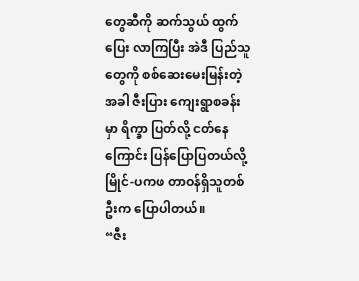တွေဆီကို ဆက်သွယ် ထွက်ပြေး လာကြပြီး အဲဒီ ပြည်သူတွေကို စစ်ဆေးမေးမြန်းတဲ့အခါ ဇီးပြား ကျေးရွာစခန်းမှာ ရိက္ခာ ပြတ်လို့ ငတ်နေကြောင်း ပြန်ပြောပြတယ်လို့ မြိုင်-ပကဖ တာဝန်ရှိသူတစ်ဦးက ပြောပါတယ်။
“ဇီး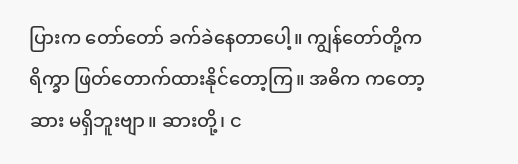ပြားက တော်တော် ခက်ခဲနေတာပေါ့။ ကျွန်တော်တို့က ရိက္ခာ ဖြတ်တောက်ထားနိုင်တော့ကြ။ အဓိက ကတော့ ဆား မရှိဘူးဗျာ။ ဆားတို့၊ င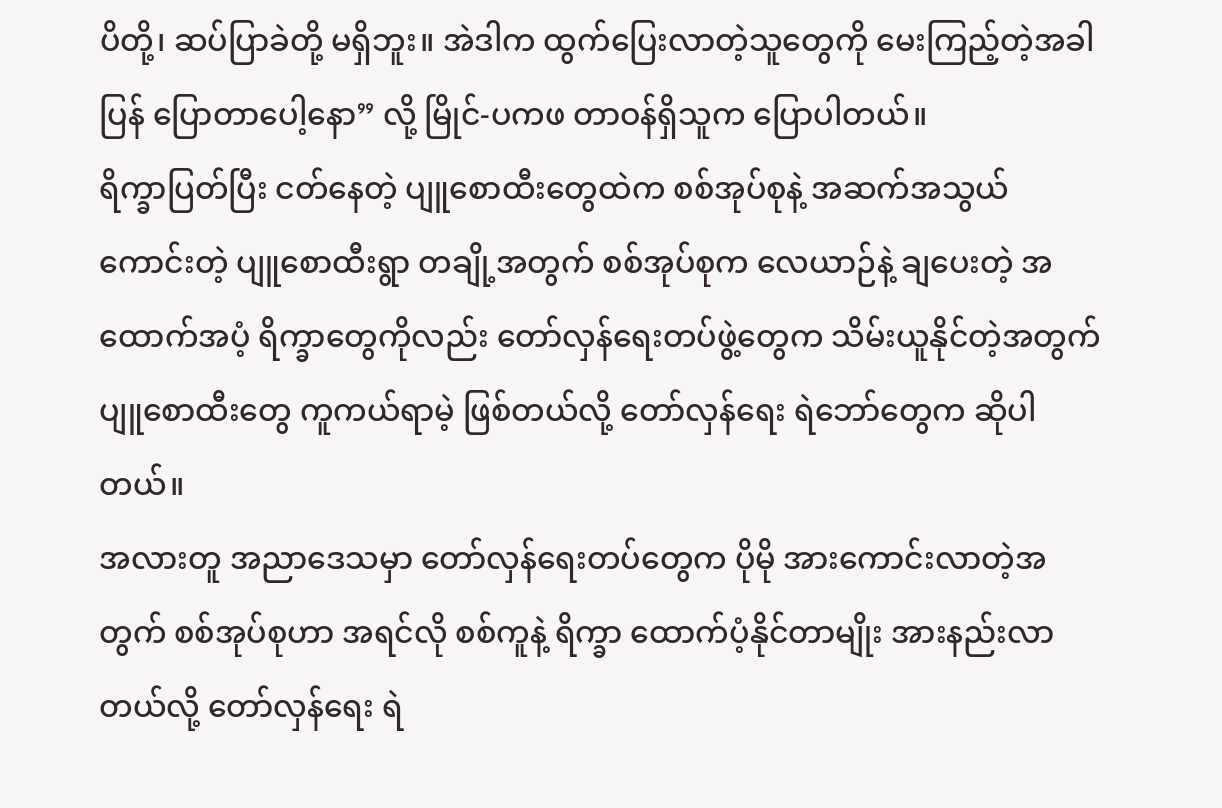ပိတို့၊ ဆပ်ပြာခဲတို့ မရှိဘူး။ အဲဒါက ထွက်ပြေးလာတဲ့သူတွေကို မေးကြည့်တဲ့အခါ ပြန် ပြောတာပေါ့နော” လို့ မြိုင်-ပကဖ တာဝန်ရှိသူက ပြောပါတယ်။
ရိက္ခာပြတ်ပြီး ငတ်နေတဲ့ ပျူစောထီးတွေထဲက စစ်အုပ်စုနဲ့ အဆက်အသွယ် ကောင်းတဲ့ ပျူစောထီးရွာ တချို့အတွက် စစ်အုပ်စုက လေယာဉ်နဲ့ ချပေးတဲ့ အထောက်အပံ့ ရိက္ခာတွေကိုလည်း တော်လှန်ရေးတပ်ဖွဲ့တွေက သိမ်းယူနိုင်တဲ့အတွက် ပျူစောထီးတွေ ကူကယ်ရာမဲ့ ဖြစ်တယ်လို့ တော်လှန်ရေး ရဲဘော်တွေက ဆိုပါတယ်။
အလားတူ အညာဒေသမှာ တော်လှန်ရေးတပ်တွေက ပိုမို အားကောင်းလာတဲ့အတွက် စစ်အုပ်စုဟာ အရင်လို စစ်ကူနဲ့ ရိက္ခာ ထောက်ပံ့နိုင်တာမျိုး အားနည်းလာတယ်လို့ တော်လှန်ရေး ရဲ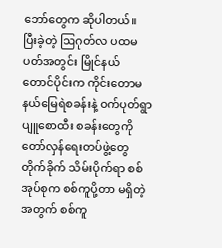ဘော်တွေက ဆိုပါတယ်။
ပြီးခဲ့တဲ့ ဩဂုတ်လ ပထမပတ်အတွင်း မြိုင်နယ် တောင်ပိုင်းက ကိုင်းတောမ နယ်မြေရဲစခန်းနဲ့ ဝက်ပုတ်ရွာ ပျူစောထီး စခန်းတွေကို တော်လှန်ရေးတပ်ဖွဲ့တွေ တိုက်ခိုက် သိမ်းပိုက်ရာ စစ်အုပ်စုက စစ်ကူပို့တာ မရှိတဲ့အတွက် စစ်ကူ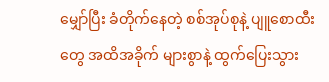မျှော်ပြီး ခံတိုက်နေတဲ့ စစ်အုပ်စုနဲ့ ပျူစောထီးတွေ အထိအခိုက် များစွာနဲ့ ထွက်ပြေးသွား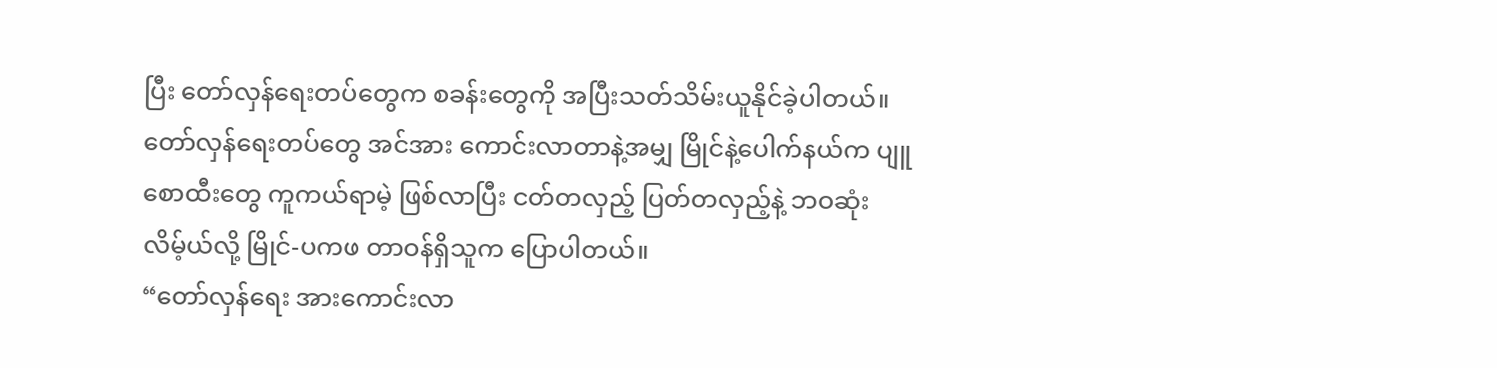ပြီး တော်လှန်ရေးတပ်တွေက စခန်းတွေကို အပြီးသတ်သိမ်းယူနိုင်ခဲ့ပါတယ်။
တော်လှန်ရေးတပ်တွေ အင်အား ကောင်းလာတာနဲ့အမျှ မြိုင်နဲ့ပေါက်နယ်က ပျူစောထီးတွေ ကူကယ်ရာမဲ့ ဖြစ်လာပြီး ငတ်တလှည့် ပြတ်တလှည့်နဲ့ ဘဝဆုံးလိမ့်ယ်လို့ မြိုင်-ပကဖ တာဝန်ရှိသူက ပြောပါတယ်။
“တော်လှန်ရေး အားကောင်းလာ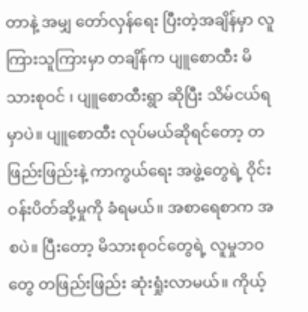တာနဲ့ အမျှ တော်လှန်ရေး ပြီးတဲ့အချိန်မှာ လူကြားသူကြားမှာ တချိန်က ပျူစောထီး မိသားစုဝင် ၊ ပျူစောထီးရွာ ဆိုပြီး သိမ်ငယ်ရမှာပဲ။ ပျူစောထီး လုပ်မယ်ဆိုရင်တော့ တဖြည်းဖြည်းနဲ့ ကာကွယ်ရေး အဖွဲ့တွေရဲ့ ဝိုင်းဝန်းပိတ်ဆို့မှုကို ခံရမယ်။ အစာရေစာက အစပဲ။ ပြီးတော့ မိသားစုဝင်တွေရဲ့ လူမှုဘဝတွေ တဖြည်းဖြည်း ဆုံးရှုံးလာမယ်။ ကိုယ့်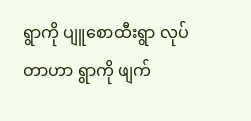ရွာကို ပျူစောထီးရွာ လုပ်တာဟာ ရွာကို ဖျက်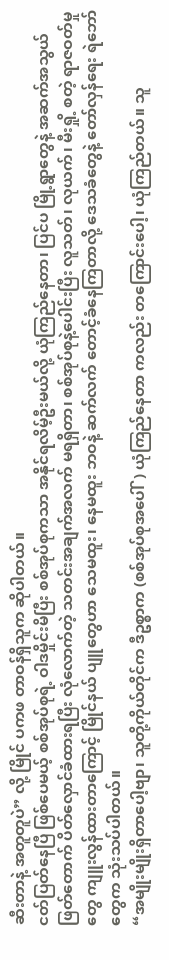ဆီးတာနဲ့ အတူတူပဲ” လို့ မြိုင် ပကဖ တာဝန်ရှိသူက ဆိုပါတယ်။
ငတ်ပြတ်နေပြီ ဖြစ်ပေမယ့် စစ်အုပ်စုရဲ့ ဝါဒမှိုင်းမိပြီး စစ်အုပ်စုကသာ အနိုင်ရလိမ့်ဦးမယ်လို့ ယုံကြည်နေတာ၊ ပြင်ပ မြို့ရွာတွေနဲ့ အဆက်အသွယ် ဖြတ်တောက် ပိတ်လှောင်ခံထားရပြီး လုံလောက်တဲ့ သတင်းအချက်အလက် မရရှိတာ၊ စစ်အုပ်စုနဲ့ပေါင်းပြီး လူသတ်၊ လုယက်၊ မီးရှို့ စတဲ့ ရာဇဝတ်မှုတွေ ကျူးလွန်ထားတာကြောင့် မြိုင်နယ် ပျူတွေဟာ သေမထူး၊ နေမထူး ဘဝနဲ့ ဆက်လက် တောင့်ခံနေကြတာလို့ ဒေသခံတွေနဲ့ တော်လှန်ရေး ရဲဘော်တွေက သုံးသပ်ပါတယ်။
“အမျိုးမျိုးရှိတာပေါ့ဗျာ၊ သူတို့ကိုယ်တိုင်က ဒီဥစ္စာက (စစ်အုပ်စုအပေါ်) ယုံကြည်နေတာ ကလည်း တကြောင်းပေါ့၊ ယုံကြည်တယ်။ သူ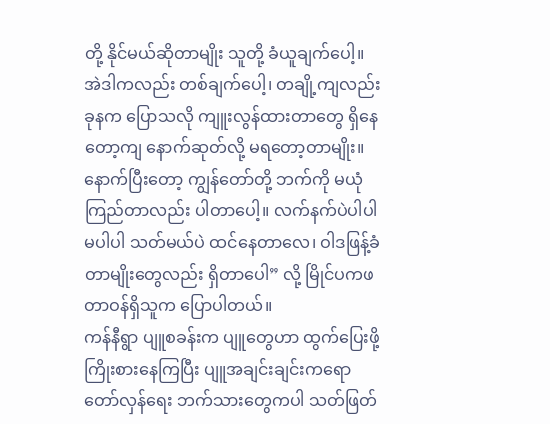တို့ နိုင်မယ်ဆိုတာမျိုး သူတို့ ခံယူချက်ပေါ့။ အဲဒါကလည်း တစ်ချက်ပေါ့၊ တချို့ကျလည်း ခုနက ပြောသလို ကျူးလွန်ထားတာတွေ ရှိနေတော့ကျ နောက်ဆုတ်လို့ မရတော့တာမျိုး။ နောက်ပြီးတော့ ကျွန်တော်တို့ ဘက်ကို မယုံကြည်တာလည်း ပါတာပေါ့။ လက်နက်ပဲပါပါ မပါပါ သတ်မယ်ပဲ ထင်နေတာလေ၊ ဝါဒဖြန့်ခံတာမျိုးတွေလည်း ရှိတာပေါ” လို့ မြိုင်ပကဖ တာဝန်ရှိသူက ပြောပါတယ်။
ကန်နီရွာ ပျူစခန်းက ပျူတွေဟာ ထွက်ပြေးဖို့ ကြိုးစားနေကြပြီး ပျူအချင်းချင်းကရော တော်လှန်ရေး ဘက်သားတွေကပါ သတ်ဖြတ်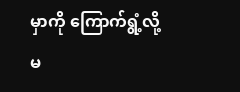မှာကို ကြောက်ရွံ့လို့ မ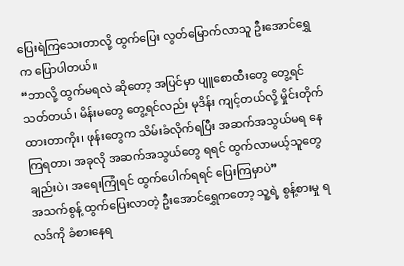ပြေးရဲကြသေးတာလို့ ထွက်ပြေး လွတ်မြောက်လာသူ ဦးအောင်ရွှေ က ပြောပါတယ်။
“ဘာလို့ ထွက်မရလဲ ဆိုတော့ အပြင်မှာ ပျူစောထီးတွေ တွေ့ရင် သတ်တယ်၊ မိန်းမတွေ တွေ့ရင်လည်း မုဒိန်း ကျင့်တယ်လို့ မှိုင်းတိုက်ထားတာကိုး၊ ဖုန်းတွေက သိမ်းခံလိုက်ရပြီး အဆက်အသွယ်မရ နေကြရတာ၊ အခုလို အဆက်အသွယ်တွေ ရရင် ထွက်လာမယ့်သူတွေချည်းပဲ၊ အရေးကြုံရင် ထွက်ပေါက်ရရင် ပြေးကြမှာပဲ”
အသက်စွန့် ထွက်ပြေးလာတဲ့ ဦးအောင်ရွှေကတော့ သူ့ရဲ့ စွန့်စားမှု ရလဒ်ကို ခံစားနေရ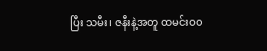ပြီး သမီး၊ ဇနီးနဲ့အတူ ထမင်းဝ၀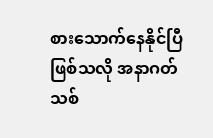စားသောက်နေနိုင်ပြီ ဖြစ်သလို အနာဂတ်သစ်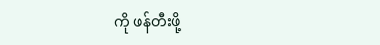ကို ဖန်တီးဖို့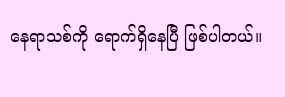နေရာသစ်ကို ရောက်ရှိနေပြီ ဖြစ်ပါတယ်။